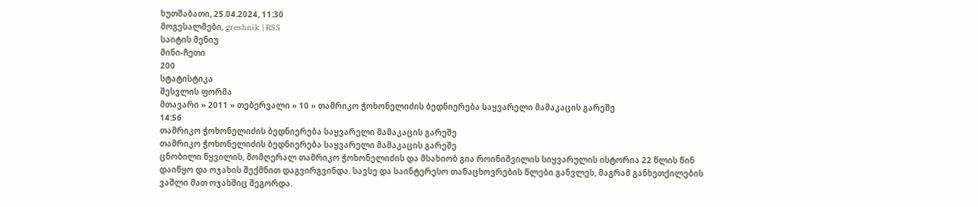ხუთშაბათი, 25.04.2024, 11:30
მოგესალმები, greshnik | RSS
საიტის მენიუ
მინი-ჩეთი
200
სტატისტიკა
შესვლის ფორმა
მთავარი » 2011 » თებერვალი » 10 » თამრიკო ჭოხონელიძის ბედნიერება საყვარელი მამაკაცის გარეშე
14:56
თამრიკო ჭოხონელიძის ბედნიერება საყვარელი მამაკაცის გარეშე
თამრიკო ჭოხონელიძის ბედნიერება საყვარელი მამაკაცის გარეშე
ცნობილი წყვილის, მომღერალ თამრიკო ჭოხონელიძის და მსახიობ გია როინიშვილის სიყვარულის ისტორია 22 წლის წინ დაიწყო და ოჯახის შექმნით დაგვირგვინდა. სავსე და საინტერესო თანაცხოვრების წლები განვლეს, მაგრამ განხეთქილების ვაშლი მათ ოჯახშიც შეგორდა.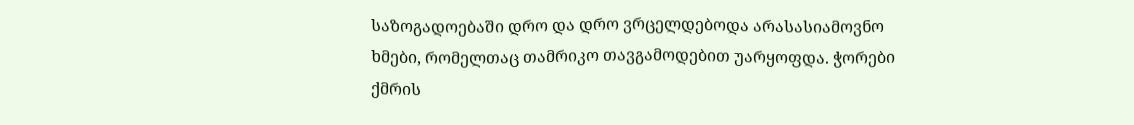საზოგადოებაში დრო და დრო ვრცელდებოდა არასასიამოვნო ხმები, რომელთაც თამრიკო თავგამოდებით უარყოფდა. ჭორები ქმრის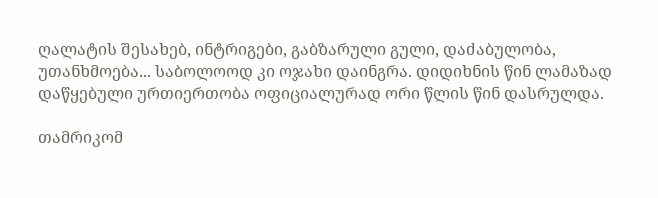ღალატის შესახებ, ინტრიგები, გაბზარული გული, დაძაბულობა, უთანხმოება... საბოლოოდ კი ოჯახი დაინგრა. დიდიხნის წინ ლამაზად დაწყებული ურთიერთობა ოფიციალურად ორი წლის წინ დასრულდა.

თამრიკომ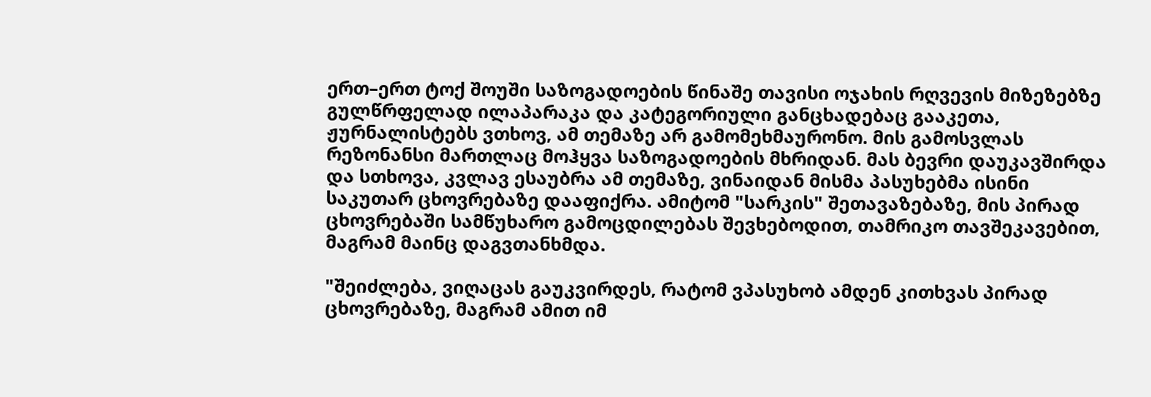ერთ–ერთ ტოქ შოუში საზოგადოების წინაშე თავისი ოჯახის რღვევის მიზეზებზე გულწრფელად ილაპარაკა და კატეგორიული განცხადებაც გააკეთა, ჟურნალისტებს ვთხოვ, ამ თემაზე არ გამომეხმაურონო. მის გამოსვლას რეზონანსი მართლაც მოჰყვა საზოგადოების მხრიდან. მას ბევრი დაუკავშირდა და სთხოვა, კვლავ ესაუბრა ამ თემაზე, ვინაიდან მისმა პასუხებმა ისინი საკუთარ ცხოვრებაზე დააფიქრა. ამიტომ "სარკის" შეთავაზებაზე, მის პირად ცხოვრებაში სამწუხარო გამოცდილებას შევხებოდით, თამრიკო თავშეკავებით, მაგრამ მაინც დაგვთანხმდა.

"შეიძლება, ვიღაცას გაუკვირდეს, რატომ ვპასუხობ ამდენ კითხვას პირად ცხოვრებაზე, მაგრამ ამით იმ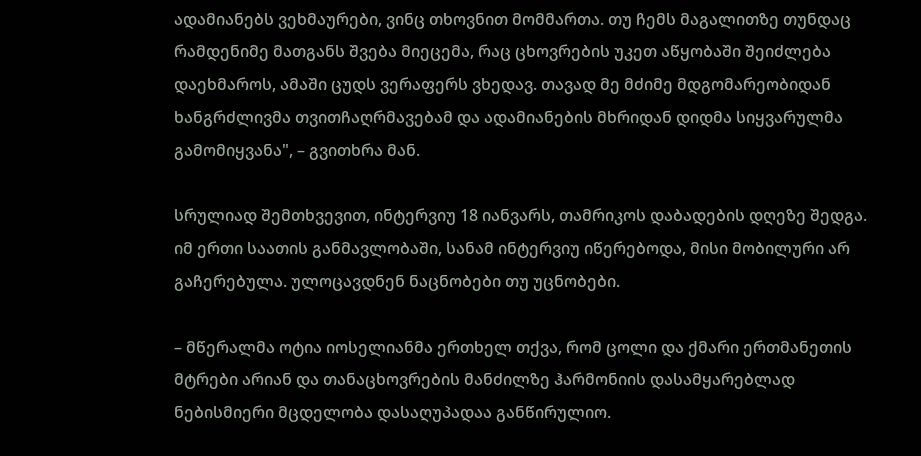ადამიანებს ვეხმაურები, ვინც თხოვნით მომმართა. თუ ჩემს მაგალითზე თუნდაც რამდენიმე მათგანს შვება მიეცემა, რაც ცხოვრების უკეთ აწყობაში შეიძლება დაეხმაროს, ამაში ცუდს ვერაფერს ვხედავ. თავად მე მძიმე მდგომარეობიდან ხანგრძლივმა თვითჩაღრმავებამ და ადამიანების მხრიდან დიდმა სიყვარულმა გამომიყვანა", – გვითხრა მან.

სრულიად შემთხვევით, ინტერვიუ 18 იანვარს, თამრიკოს დაბადების დღეზე შედგა. იმ ერთი საათის განმავლობაში, სანამ ინტერვიუ იწერებოდა, მისი მობილური არ გაჩერებულა. ულოცავდნენ ნაცნობები თუ უცნობები.

– მწერალმა ოტია იოსელიანმა ერთხელ თქვა, რომ ცოლი და ქმარი ერთმანეთის მტრები არიან და თანაცხოვრების მანძილზე ჰარმონიის დასამყარებლად ნებისმიერი მცდელობა დასაღუპადაა განწირულიო.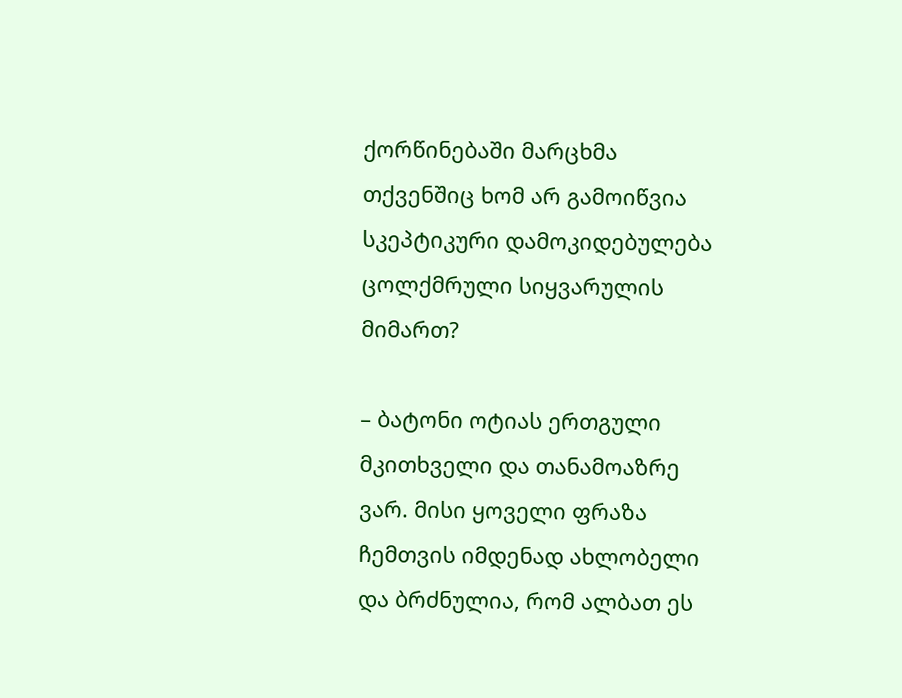ქორწინებაში მარცხმა თქვენშიც ხომ არ გამოიწვია სკეპტიკური დამოკიდებულება ცოლქმრული სიყვარულის მიმართ?

– ბატონი ოტიას ერთგული მკითხველი და თანამოაზრე ვარ. მისი ყოველი ფრაზა ჩემთვის იმდენად ახლობელი და ბრძნულია, რომ ალბათ ეს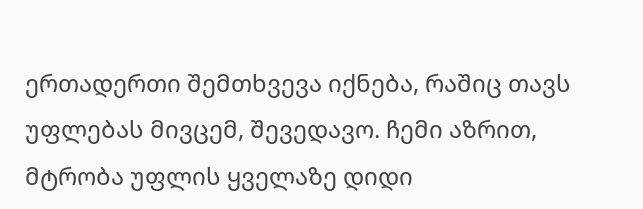ერთადერთი შემთხვევა იქნება, რაშიც თავს უფლებას მივცემ, შევედავო. ჩემი აზრით, მტრობა უფლის ყველაზე დიდი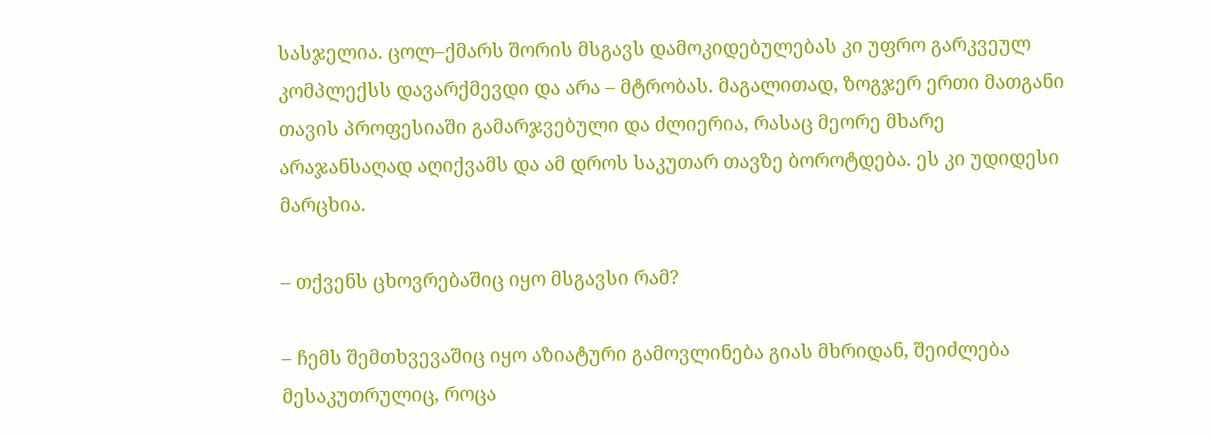სასჯელია. ცოლ–ქმარს შორის მსგავს დამოკიდებულებას კი უფრო გარკვეულ კომპლექსს დავარქმევდი და არა – მტრობას. მაგალითად, ზოგჯერ ერთი მათგანი თავის პროფესიაში გამარჯვებული და ძლიერია, რასაც მეორე მხარე არაჯანსაღად აღიქვამს და ამ დროს საკუთარ თავზე ბოროტდება. ეს კი უდიდესი მარცხია.

– თქვენს ცხოვრებაშიც იყო მსგავსი რამ?

– ჩემს შემთხვევაშიც იყო აზიატური გამოვლინება გიას მხრიდან, შეიძლება მესაკუთრულიც, როცა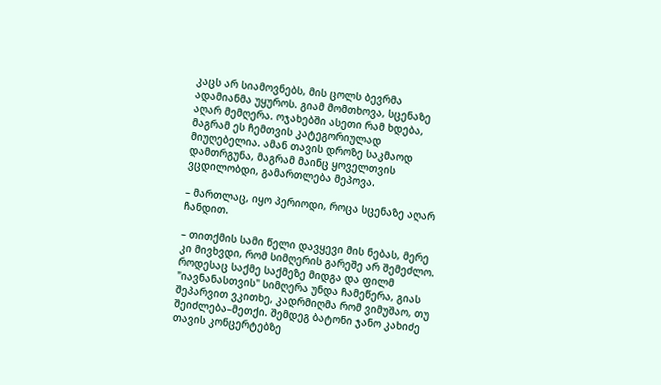კაცს არ სიამოვნებს, მის ცოლს ბევრმა ადამიანმა უყუროს. გიამ მომთხოვა, სცენაზე აღარ მემღერა. ოჯახებში ასეთი რამ ხდება, მაგრამ ეს ჩემთვის კატეგორიულად მიუღებელია. ამან თავის დროზე საკმაოდ დამთრგუნა, მაგრამ მაინც ყოველთვის ვცდილობდი, გამართლება მეპოვა.

– მართლაც, იყო პერიოდი, როცა სცენაზე აღარ ჩანდით.

– თითქმის სამი წელი დავყევი მის ნებას, მერე კი მივხვდი, რომ სიმღერის გარეშე არ შემეძლო. როდესაც საქმე საქმეზე მიდგა და ფილმ "იავნანასთვის" სიმღერა უნდა ჩამეწერა, გიას შეპარვით ვკითხე, კადრმიღმა რომ ვიმუშაო, თუ შეიძლება–მეთქი. შემდეგ ბატონი ჯანო კახიძე თავის კონცერტებზე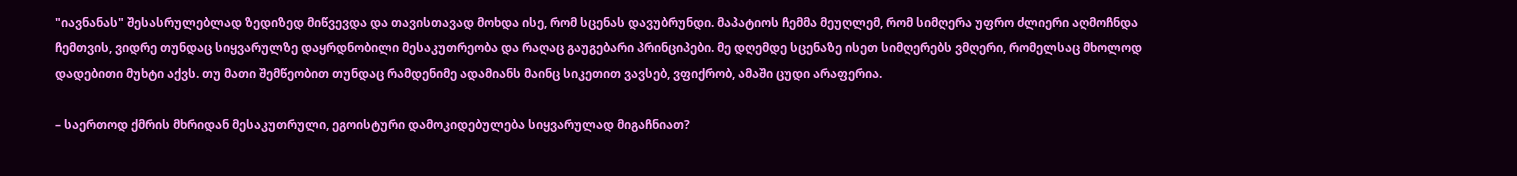"იავნანას" შესასრულებლად ზედიზედ მიწვევდა და თავისთავად მოხდა ისე, რომ სცენას დავუბრუნდი. მაპატიოს ჩემმა მეუღლემ, რომ სიმღერა უფრო ძლიერი აღმოჩნდა ჩემთვის, ვიდრე თუნდაც სიყვარულზე დაყრდნობილი მესაკუთრეობა და რაღაც გაუგებარი პრინციპები. მე დღემდე სცენაზე ისეთ სიმღერებს ვმღერი, რომელსაც მხოლოდ დადებითი მუხტი აქვს. თუ მათი შემწეობით თუნდაც რამდენიმე ადამიანს მაინც სიკეთით ვავსებ, ვფიქრობ, ამაში ცუდი არაფერია.

– საერთოდ ქმრის მხრიდან მესაკუთრული, ეგოისტური დამოკიდებულება სიყვარულად მიგაჩნიათ?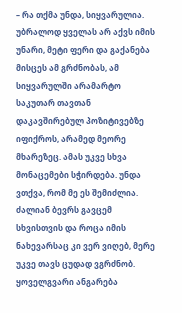– რა თქმა უნდა, სიყვარულია. უბრალოდ ყველას არ აქვს იმის უნარი, მეტი ფერი და გაქანება მისცეს ამ გრძნობას, ამ სიყვარულში არამარტო საკუთარ თავთან დაკავშირებულ პოზიტივებზე იფიქროს, არამედ მეორე მხარეზეც. ამას უკვე სხვა მონაცემები სჭირდება. უნდა ვთქვა, რომ მე ეს შემიძლია. ძალიან ბევრს გავცემ სხვისთვის და როცა იმის ნახევარსაც კი ვერ ვიღებ, მერე უკვე თავს ცუდად ვგრძნობ. ყოველგვარი ანგარება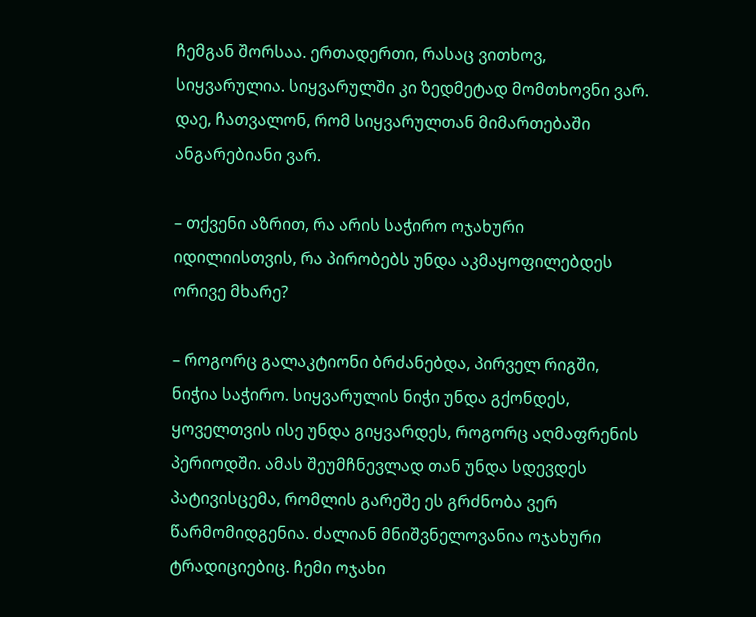ჩემგან შორსაა. ერთადერთი, რასაც ვითხოვ, სიყვარულია. სიყვარულში კი ზედმეტად მომთხოვნი ვარ. დაე, ჩათვალონ, რომ სიყვარულთან მიმართებაში ანგარებიანი ვარ.

– თქვენი აზრით, რა არის საჭირო ოჯახური იდილიისთვის, რა პირობებს უნდა აკმაყოფილებდეს ორივე მხარე?

– როგორც გალაკტიონი ბრძანებდა, პირველ რიგში, ნიჭია საჭირო. სიყვარულის ნიჭი უნდა გქონდეს, ყოველთვის ისე უნდა გიყვარდეს, როგორც აღმაფრენის პერიოდში. ამას შეუმჩნევლად თან უნდა სდევდეს პატივისცემა, რომლის გარეშე ეს გრძნობა ვერ წარმომიდგენია. ძალიან მნიშვნელოვანია ოჯახური ტრადიციებიც. ჩემი ოჯახი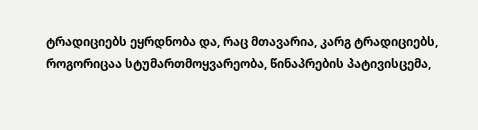ტრადიციებს ეყრდნობა და, რაც მთავარია, კარგ ტრადიციებს, როგორიცაა სტუმართმოყვარეობა, წინაპრების პატივისცემა,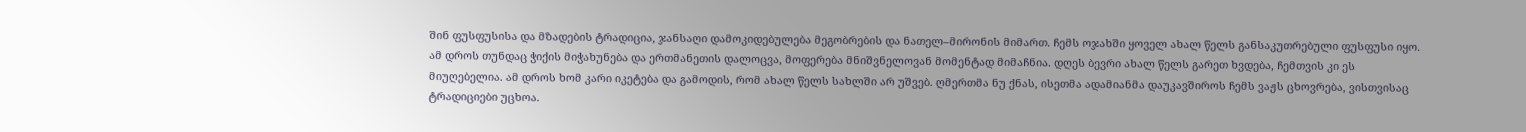შინ ფუსფუსისა და მზადების ტრადიცია, ჯანსაღი დამოკიდებულება მეგობრების და ნათელ–მირონის მიმართ. ჩემს ოჯახში ყოველ ახალ წელს განსაკუთრებული ფუსფუსი იყო. ამ დროს თუნდაც ჭიქის მიჭახუნება და ერთმანეთის დალოცვა, მოფერება მნიშვნელოვან მომენტად მიმაჩნია. დღეს ბევრი ახალ წელს გარეთ ხვდება, ჩემთვის კი ეს მიუღებელია. ამ დროს ხომ კარი იკეტება და გამოდის, რომ ახალ წელს სახლში არ უშვებ. ღმერთმა ნუ ქნას, ისეთმა ადამიანმა დაუკავშიროს ჩემს ვაჟს ცხოვრება, ვისთვისაც ტრადიციები უცხოა.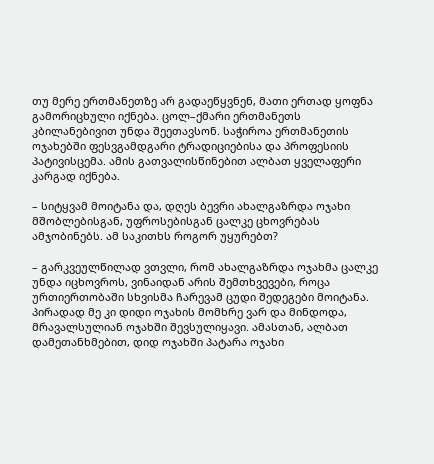თუ მერე ერთმანეთზე არ გადაეწყვნენ, მათი ერთად ყოფნა გამორიცხული იქნება. ცოლ–ქმარი ერთმანეთს კბილანებივით უნდა შეეთავსონ. საჭიროა ერთმანეთის ოჯახებში ფესვგამდგარი ტრადიციებისა და პროფესიის პატივისცემა. ამის გათვალისწინებით ალბათ ყველაფერი კარგად იქნება.

– სიტყვამ მოიტანა და, დღეს ბევრი ახალგაზრდა ოჯახი მშობლებისგან, უფროსებისგან ცალკე ცხოვრებას ამჯობინებს. ამ საკითხს როგორ უყურებთ?

– გარკვეულწილად ვთვლი, რომ ახალგაზრდა ოჯახმა ცალკე უნდა იცხოვროს, ვინაიდან არის შემთხვევები, როცა ურთიერთობაში სხვისმა ჩარევამ ცუდი შედეგები მოიტანა. პირადად მე კი დიდი ოჯახის მომხრე ვარ და მინდოდა, მრავალსულიან ოჯახში შევსულიყავი. ამასთან, ალბათ დამეთანხმებით, დიდ ოჯახში პატარა ოჯახი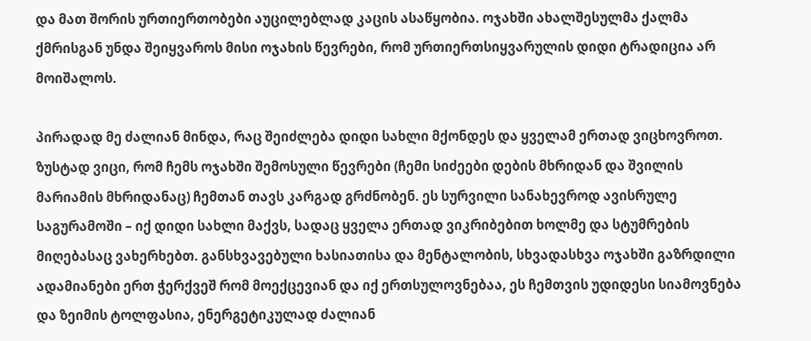და მათ შორის ურთიერთობები აუცილებლად კაცის ასაწყობია. ოჯახში ახალშესულმა ქალმა ქმრისგან უნდა შეიყვაროს მისი ოჯახის წევრები, რომ ურთიერთსიყვარულის დიდი ტრადიცია არ მოიშალოს.

პირადად მე ძალიან მინდა, რაც შეიძლება დიდი სახლი მქონდეს და ყველამ ერთად ვიცხოვროთ. ზუსტად ვიცი, რომ ჩემს ოჯახში შემოსული წევრები (ჩემი სიძეები დების მხრიდან და შვილის მარიამის მხრიდანაც) ჩემთან თავს კარგად გრძნობენ. ეს სურვილი სანახევროდ ავისრულე საგურამოში – იქ დიდი სახლი მაქვს, სადაც ყველა ერთად ვიკრიბებით ხოლმე და სტუმრების მიღებასაც ვახერხებთ. განსხვავებული ხასიათისა და მენტალობის, სხვადასხვა ოჯახში გაზრდილი ადამიანები ერთ ჭერქვეშ რომ მოექცევიან და იქ ერთსულოვნებაა, ეს ჩემთვის უდიდესი სიამოვნება და ზეიმის ტოლფასია, ენერგეტიკულად ძალიან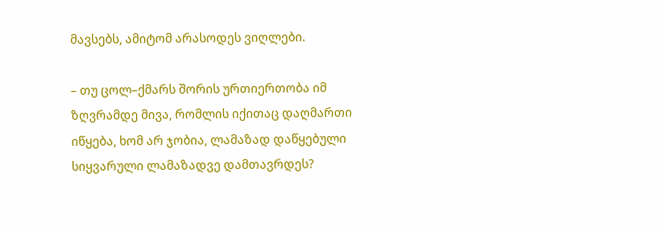მავსებს, ამიტომ არასოდეს ვიღლები.

– თუ ცოლ–ქმარს შორის ურთიერთობა იმ ზღვრამდე მივა, რომლის იქითაც დაღმართი იწყება, ხომ არ ჯობია, ლამაზად დაწყებული სიყვარული ლამაზადვე დამთავრდეს?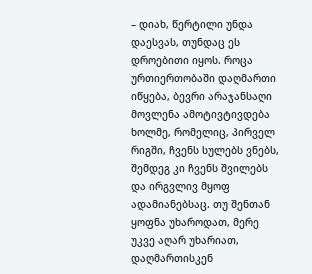– დიახ, წერტილი უნდა დაესვას, თუნდაც ეს დროებითი იყოს. როცა ურთიერთობაში დაღმართი იწყება, ბევრი არაჯანსაღი მოვლენა ამოტივტივდება ხოლმე, რომელიც, პირველ რიგში, ჩვენს სულებს ვნებს, შემდეგ კი ჩვენს შვილებს და ირგვლივ მყოფ ადამიანებსაც. თუ შენთან ყოფნა უხაროდათ, მერე უკვე აღარ უხარიათ, დაღმართისკენ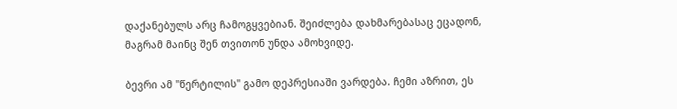დაქანებულს არც ჩამოგყვებიან. შეიძლება დახმარებასაც ეცადონ, მაგრამ მაინც შენ თვითონ უნდა ამოხვიდე.

ბევრი ამ "წერტილის" გამო დეპრესიაში ვარდება. ჩემი აზრით, ეს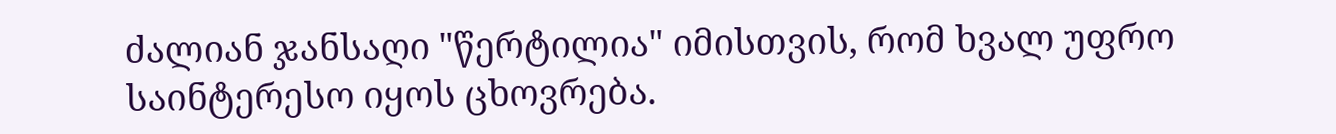ძალიან ჯანსაღი "წერტილია" იმისთვის, რომ ხვალ უფრო საინტერესო იყოს ცხოვრება.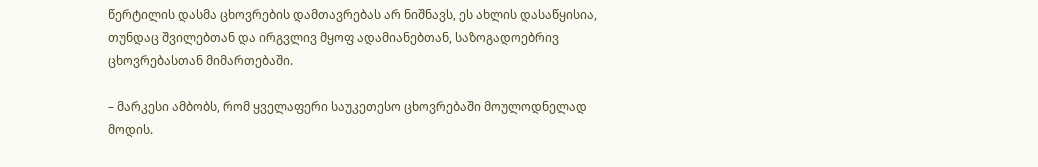წერტილის დასმა ცხოვრების დამთავრებას არ ნიშნავს, ეს ახლის დასაწყისია, თუნდაც შვილებთან და ირგვლივ მყოფ ადამიანებთან, საზოგადოებრივ ცხოვრებასთან მიმართებაში.

– მარკესი ამბობს, რომ ყველაფერი საუკეთესო ცხოვრებაში მოულოდნელად მოდის.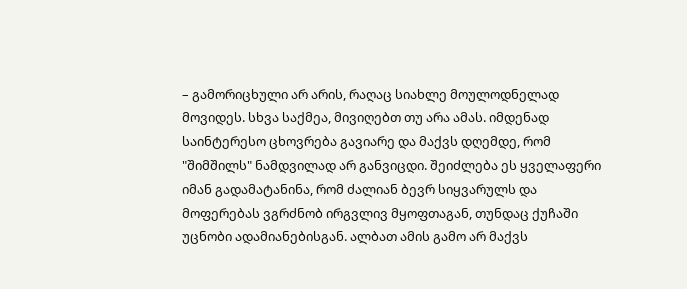– გამორიცხული არ არის, რაღაც სიახლე მოულოდნელად მოვიდეს. სხვა საქმეა, მივიღებთ თუ არა ამას. იმდენად საინტერესო ცხოვრება გავიარე და მაქვს დღემდე, რომ "შიმშილს" ნამდვილად არ განვიცდი. შეიძლება ეს ყველაფერი იმან გადამატანინა, რომ ძალიან ბევრ სიყვარულს და მოფერებას ვგრძნობ ირგვლივ მყოფთაგან, თუნდაც ქუჩაში უცნობი ადამიანებისგან. ალბათ ამის გამო არ მაქვს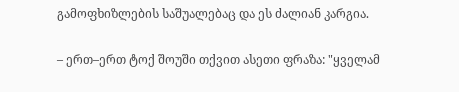გამოფხიზლების საშუალებაც და ეს ძალიან კარგია.

– ერთ–ერთ ტოქ შოუში თქვით ასეთი ფრაზა: "ყველამ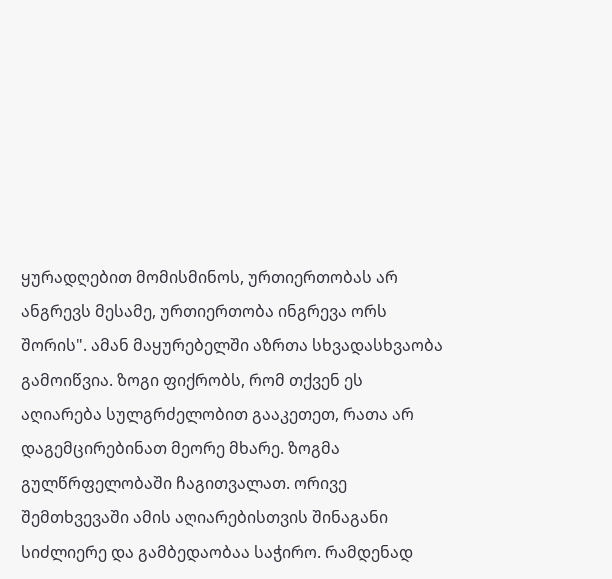ყურადღებით მომისმინოს, ურთიერთობას არ ანგრევს მესამე, ურთიერთობა ინგრევა ორს შორის". ამან მაყურებელში აზრთა სხვადასხვაობა გამოიწვია. ზოგი ფიქრობს, რომ თქვენ ეს აღიარება სულგრძელობით გააკეთეთ, რათა არ დაგემცირებინათ მეორე მხარე. ზოგმა გულწრფელობაში ჩაგითვალათ. ორივე შემთხვევაში ამის აღიარებისთვის შინაგანი სიძლიერე და გამბედაობაა საჭირო. რამდენად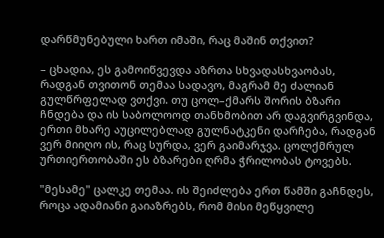დარწმუნებული ხართ იმაში, რაც მაშინ თქვით?

– ცხადია, ეს გამოიწვევდა აზრთა სხვადასხვაობას, რადგან თვითონ თემაა სადავო, მაგრამ მე ძალიან გულწრფელად ვთქვი. თუ ცოლ–ქმარს შორის ბზარი ჩნდება და ის საბოლოოდ თანხმობით არ დაგვირგვინდა, ერთი მხარე აუცილებლად გულნატკენი დარჩება, რადგან ვერ მიიღო ის, რაც სურდა, ვერ გაიმარჯვა. ცოლქმრულ ურთიერთობაში ეს ბზარები ღრმა ჭრილობას ტოვებს.

"მესამე" ცალკე თემაა. ის შეიძლება ერთ წამში გაჩნდეს, როცა ადამიანი გაიაზრებს, რომ მისი მეწყვილე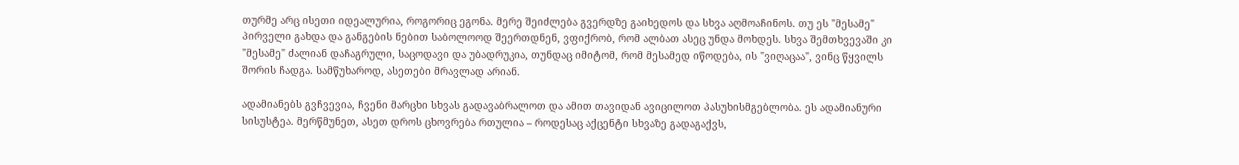თურმე არც ისეთი იდეალურია, როგორიც ეგონა. მერე შეიძლება გვერდზე გაიხედოს და სხვა აღმოაჩინოს. თუ ეს "მესამე" პირველი გახდა და განგების ნებით საბოლოოდ შეერთდნენ, ვფიქრობ, რომ ალბათ ასეც უნდა მოხდეს. სხვა შემთხვევაში კი "მესამე" ძალიან დაჩაგრული, საცოდავი და უბადრუკია, თუნდაც იმიტომ, რომ მესამედ იწოდება, ის "ვიღაცაა", ვინც წყვილს შორის ჩადგა. სამწუხაროდ, ასეთები მრავლად არიან.

ადამიანებს გვჩვევია, ჩვენი მარცხი სხვას გადავაბრალოთ და ამით თავიდან ავიცილოთ პასუხისმგებლობა. ეს ადამიანური სისუსტეა. მერწმუნეთ, ასეთ დროს ცხოვრება რთულია – როდესაც აქცენტი სხვაზე გადაგაქვს,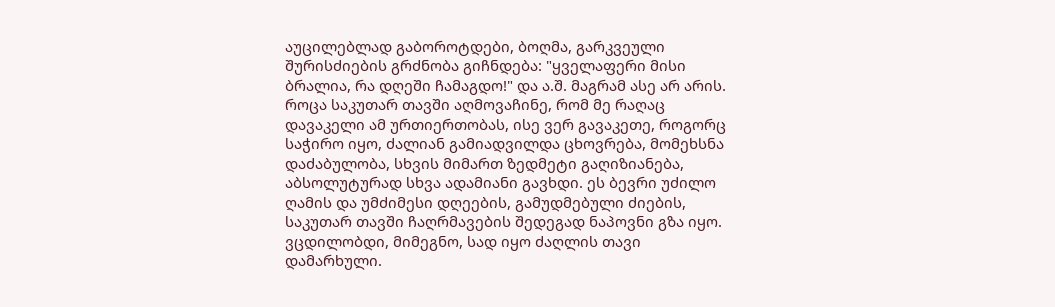აუცილებლად გაბოროტდები, ბოღმა, გარკვეული შურისძიების გრძნობა გიჩნდება: "ყველაფერი მისი ბრალია, რა დღეში ჩამაგდო!" და ა.შ. მაგრამ ასე არ არის. როცა საკუთარ თავში აღმოვაჩინე, რომ მე რაღაც დავაკელი ამ ურთიერთობას, ისე ვერ გავაკეთე, როგორც საჭირო იყო, ძალიან გამიადვილდა ცხოვრება, მომეხსნა დაძაბულობა, სხვის მიმართ ზედმეტი გაღიზიანება, აბსოლუტურად სხვა ადამიანი გავხდი. ეს ბევრი უძილო ღამის და უმძიმესი დღეების, გამუდმებული ძიების, საკუთარ თავში ჩაღრმავების შედეგად ნაპოვნი გზა იყო. ვცდილობდი, მიმეგნო, სად იყო ძაღლის თავი დამარხული.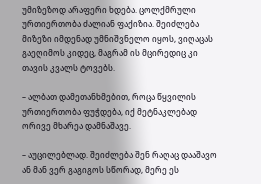უმიზეზოდ არაფერი ხდება. ცოლქმრული ურთიერთობა ძალიან ფაქიზია. შეიძლება მიზეზი იმდენად უმნიშვნელო იყოს, ვიღაცას გაეღიმოს კიდეც, მაგრამ ის მცირედიც კი თავის კვალს ტოვებს.

– ალბათ დამეთანხმებით, როცა წყვილის ურთიერთობა ფუჭდება, იქ მეტნაკლებად ორივე მხარეა დამნაშავე.

– აუცილებლად. შეიძლება შენ რაღაც დააშავო ან მან ვერ გაგიგოს სწორად, მერე ეს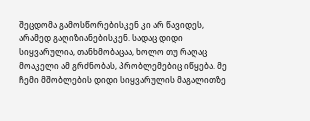შეცდომა გამოსწორებისკენ კი არ წავიდეს, არამედ გაღიზიანებისკენ. სადაც დიდი სიყვარულია, თანხმობაცაა, ხოლო თუ რაღაც მოაკელი ამ გრძნობას, პრობლემებიც იწყება. მე ჩემი მშობლების დიდი სიყვარულის მაგალითზე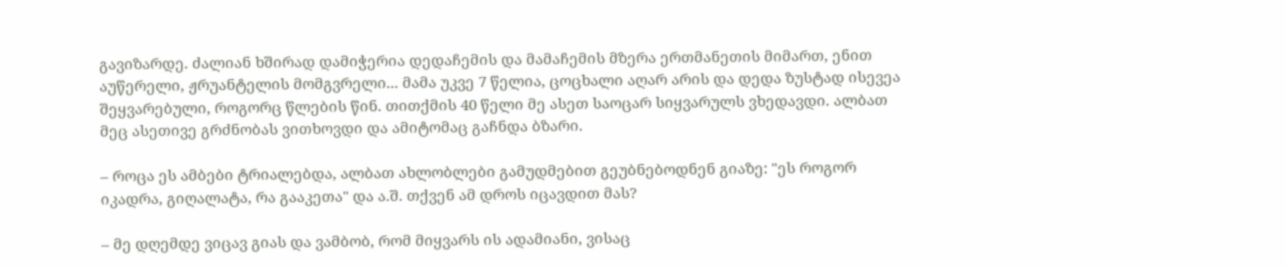გავიზარდე. ძალიან ხშირად დამიჭერია დედაჩემის და მამაჩემის მზერა ერთმანეთის მიმართ, ენით აუწერელი, ჟრუანტელის მომგვრელი... მამა უკვე 7 წელია, ცოცხალი აღარ არის და დედა ზუსტად ისევეა შეყვარებული, როგორც წლების წინ. თითქმის 40 წელი მე ასეთ საოცარ სიყვარულს ვხედავდი. ალბათ მეც ასეთივე გრძნობას ვითხოვდი და ამიტომაც გაჩნდა ბზარი.

– როცა ეს ამბები ტრიალებდა, ალბათ ახლობლები გამუდმებით გეუბნებოდნენ გიაზე: "ეს როგორ იკადრა, გიღალატა, რა გააკეთა" და ა.შ. თქვენ ამ დროს იცავდით მას?

– მე დღემდე ვიცავ გიას და ვამბობ, რომ მიყვარს ის ადამიანი, ვისაც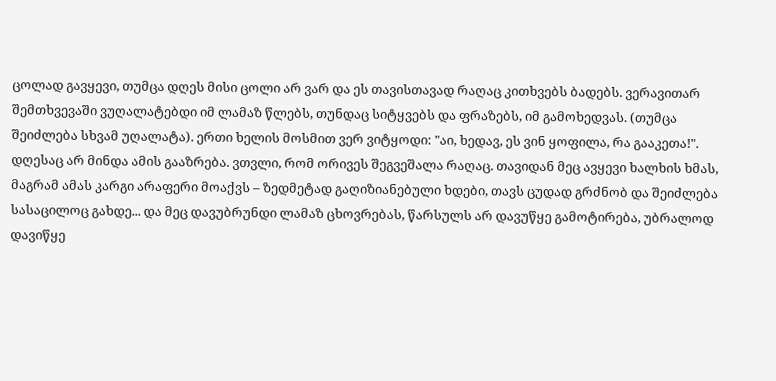ცოლად გავყევი, თუმცა დღეს მისი ცოლი არ ვარ და ეს თავისთავად რაღაც კითხვებს ბადებს. ვერავითარ შემთხვევაში ვუღალატებდი იმ ლამაზ წლებს, თუნდაც სიტყვებს და ფრაზებს, იმ გამოხედვას. (თუმცა შეიძლება სხვამ უღალატა). ერთი ხელის მოსმით ვერ ვიტყოდი: "აი, ხედავ, ეს ვინ ყოფილა, რა გააკეთა!". დღესაც არ მინდა ამის გააზრება. ვთვლი, რომ ორივეს შეგვეშალა რაღაც. თავიდან მეც ავყევი ხალხის ხმას, მაგრამ ამას კარგი არაფერი მოაქვს – ზედმეტად გაღიზიანებული ხდები, თავს ცუდად გრძნობ და შეიძლება სასაცილოც გახდე... და მეც დავუბრუნდი ლამაზ ცხოვრებას, წარსულს არ დავუწყე გამოტირება, უბრალოდ დავიწყე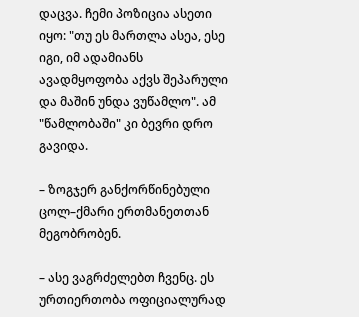დაცვა. ჩემი პოზიცია ასეთი იყო: "თუ ეს მართლა ასეა, ესე იგი, იმ ადამიანს ავადმყოფობა აქვს შეპარული და მაშინ უნდა ვუწამლო". ამ "წამლობაში" კი ბევრი დრო გავიდა.

– ზოგჯერ განქორწინებული ცოლ–ქმარი ერთმანეთთან მეგობრობენ.

– ასე ვაგრძელებთ ჩვენც. ეს ურთიერთობა ოფიციალურად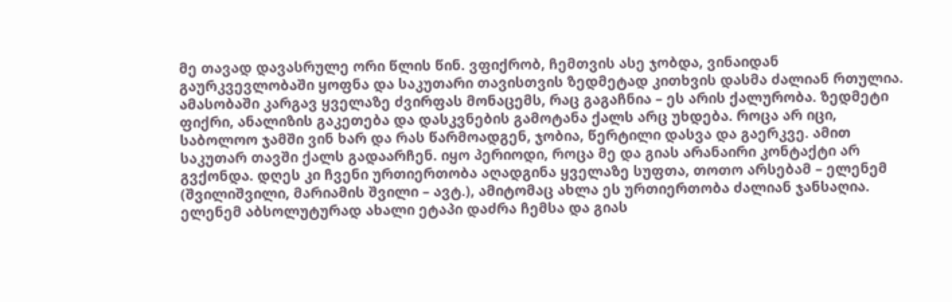მე თავად დავასრულე ორი წლის წინ. ვფიქრობ, ჩემთვის ასე ჯობდა, ვინაიდან გაურკვევლობაში ყოფნა და საკუთარი თავისთვის ზედმეტად კითხვის დასმა ძალიან რთულია. ამასობაში კარგავ ყველაზე ძვირფას მონაცემს, რაც გაგაჩნია – ეს არის ქალურობა. ზედმეტი ფიქრი, ანალიზის გაკეთება და დასკვნების გამოტანა ქალს არც უხდება. როცა არ იცი, საბოლოო ჯამში ვინ ხარ და რას წარმოადგენ, ჯობია, წერტილი დასვა და გაერკვე. ამით საკუთარ თავში ქალს გადაარჩენ. იყო პერიოდი, როცა მე და გიას არანაირი კონტაქტი არ გვქონდა. დღეს კი ჩვენი ურთიერთობა აღადგინა ყველაზე სუფთა, თოთო არსებამ – ელენემ (შვილიშვილი, მარიამის შვილი – ავტ.), ამიტომაც ახლა ეს ურთიერთობა ძალიან ჯანსაღია. ელენემ აბსოლუტურად ახალი ეტაპი დაძრა ჩემსა და გიას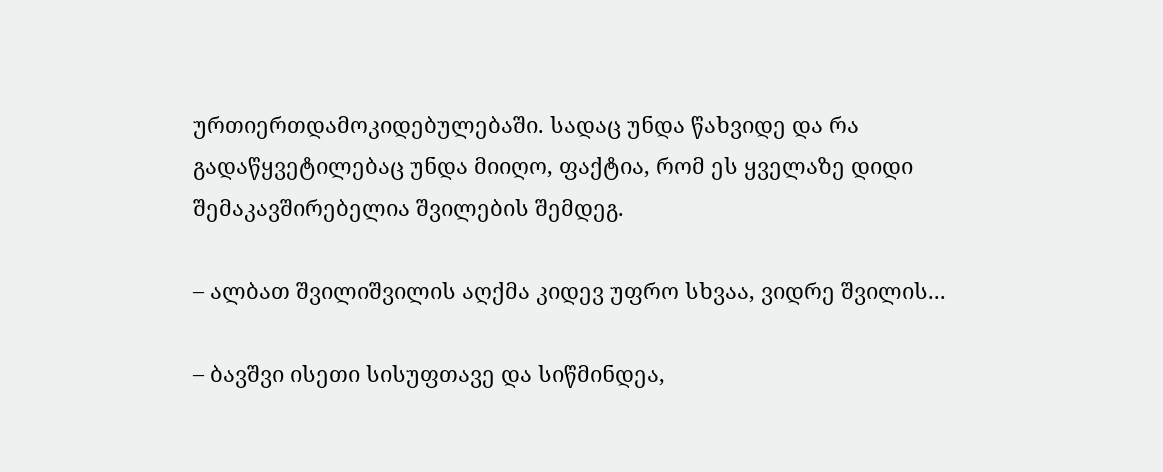ურთიერთდამოკიდებულებაში. სადაც უნდა წახვიდე და რა გადაწყვეტილებაც უნდა მიიღო, ფაქტია, რომ ეს ყველაზე დიდი შემაკავშირებელია შვილების შემდეგ.

– ალბათ შვილიშვილის აღქმა კიდევ უფრო სხვაა, ვიდრე შვილის...

– ბავშვი ისეთი სისუფთავე და სიწმინდეა,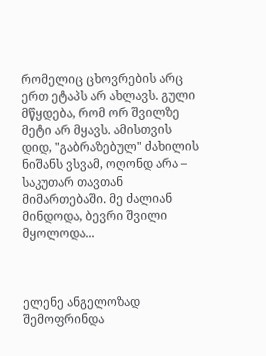რომელიც ცხოვრების არც ერთ ეტაპს არ ახლავს. გული მწყდება, რომ ორ შვილზე მეტი არ მყავს. ამისთვის დიდ, "გაბრაზებულ" ძახილის ნიშანს ვსვამ, ოღონდ არა – საკუთარ თავთან მიმართებაში. მე ძალიან მინდოდა, ბევრი შვილი მყოლოდა...



ელენე ანგელოზად შემოფრინდა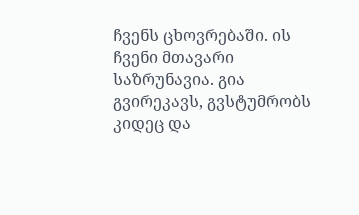ჩვენს ცხოვრებაში. ის ჩვენი მთავარი საზრუნავია. გია გვირეკავს, გვსტუმრობს კიდეც და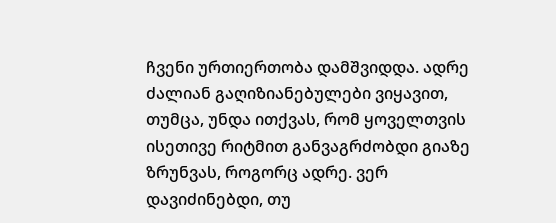ჩვენი ურთიერთობა დამშვიდდა. ადრე ძალიან გაღიზიანებულები ვიყავით, თუმცა, უნდა ითქვას, რომ ყოველთვის ისეთივე რიტმით განვაგრძობდი გიაზე ზრუნვას, როგორც ადრე. ვერ დავიძინებდი, თუ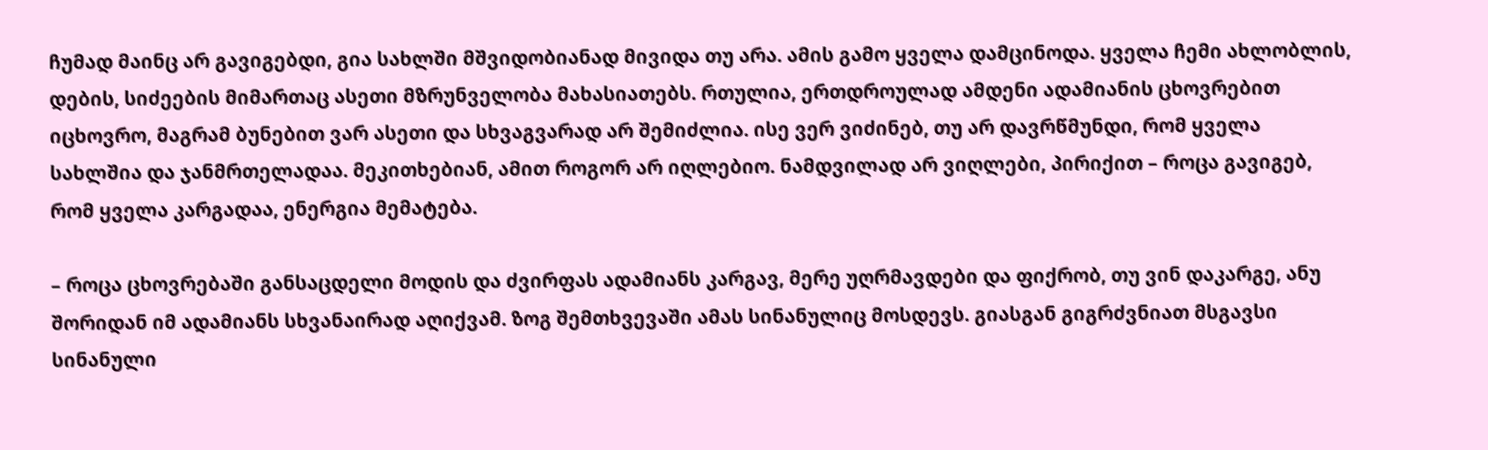ჩუმად მაინც არ გავიგებდი, გია სახლში მშვიდობიანად მივიდა თუ არა. ამის გამო ყველა დამცინოდა. ყველა ჩემი ახლობლის, დების, სიძეების მიმართაც ასეთი მზრუნველობა მახასიათებს. რთულია, ერთდროულად ამდენი ადამიანის ცხოვრებით იცხოვრო, მაგრამ ბუნებით ვარ ასეთი და სხვაგვარად არ შემიძლია. ისე ვერ ვიძინებ, თუ არ დავრწმუნდი, რომ ყველა სახლშია და ჯანმრთელადაა. მეკითხებიან, ამით როგორ არ იღლებიო. ნამდვილად არ ვიღლები, პირიქით – როცა გავიგებ, რომ ყველა კარგადაა, ენერგია მემატება.

– როცა ცხოვრებაში განსაცდელი მოდის და ძვირფას ადამიანს კარგავ, მერე უღრმავდები და ფიქრობ, თუ ვინ დაკარგე, ანუ შორიდან იმ ადამიანს სხვანაირად აღიქვამ. ზოგ შემთხვევაში ამას სინანულიც მოსდევს. გიასგან გიგრძვნიათ მსგავსი სინანული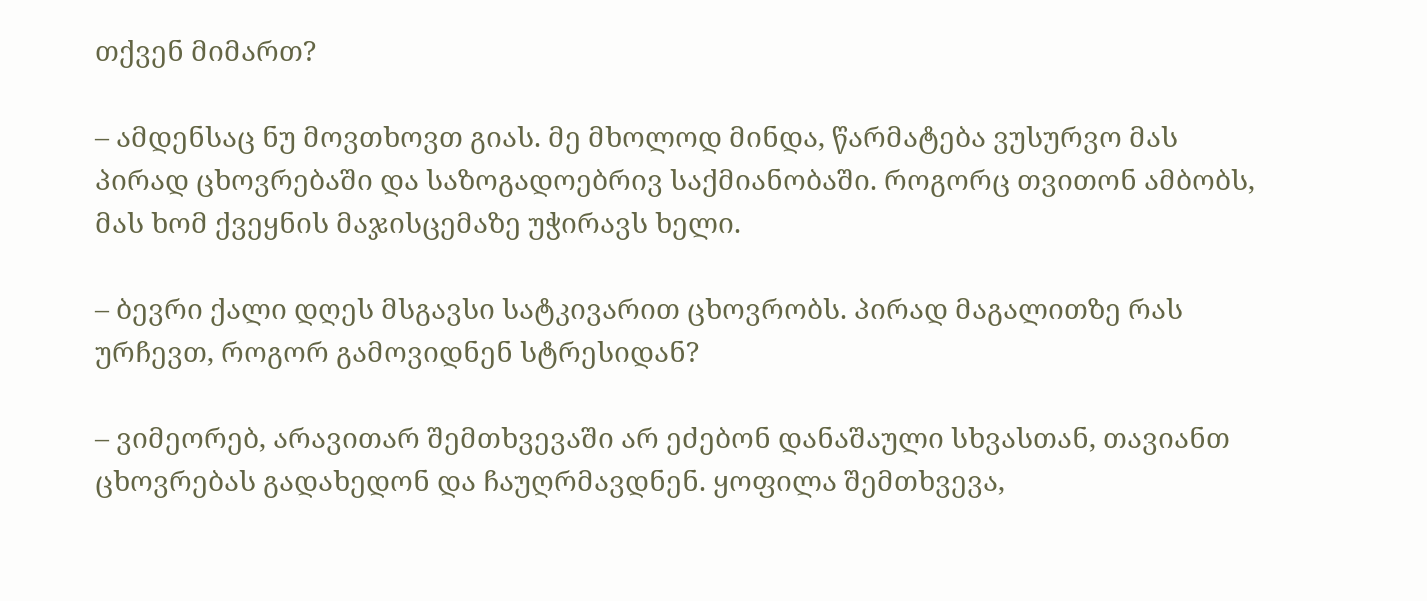თქვენ მიმართ?

– ამდენსაც ნუ მოვთხოვთ გიას. მე მხოლოდ მინდა, წარმატება ვუსურვო მას პირად ცხოვრებაში და საზოგადოებრივ საქმიანობაში. როგორც თვითონ ამბობს, მას ხომ ქვეყნის მაჯისცემაზე უჭირავს ხელი.

– ბევრი ქალი დღეს მსგავსი სატკივარით ცხოვრობს. პირად მაგალითზე რას ურჩევთ, როგორ გამოვიდნენ სტრესიდან?

– ვიმეორებ, არავითარ შემთხვევაში არ ეძებონ დანაშაული სხვასთან, თავიანთ ცხოვრებას გადახედონ და ჩაუღრმავდნენ. ყოფილა შემთხვევა,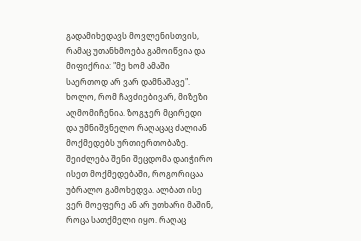გადამიხედავს მოვლენისთვის, რამაც უთანხმოება გამოიწვია და მიფიქრია: "მე ხომ ამაში საერთოდ არ ვარ დამნაშავე". ხოლო, რომ ჩავძიებივარ, მიზეზი აღმომიჩენია. ზოგჯერ მცირედი და უმნიშვნელო რაღაცაც ძალიან მოქმედებს ურთიერთობაზე. შეიძლება შენი შეცდომა დაიჭირო ისეთ მოქმედებაში, როგორიცაა უბრალო გამოხედვა. ალბათ ისე ვერ მოეფერე ან არ უთხარი მაშინ, როცა სათქმელი იყო. რაღაც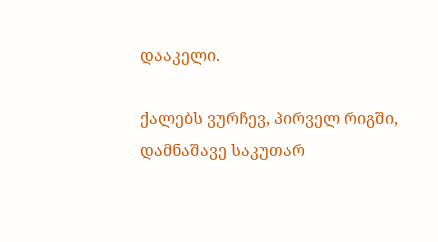დააკელი.

ქალებს ვურჩევ, პირველ რიგში, დამნაშავე საკუთარ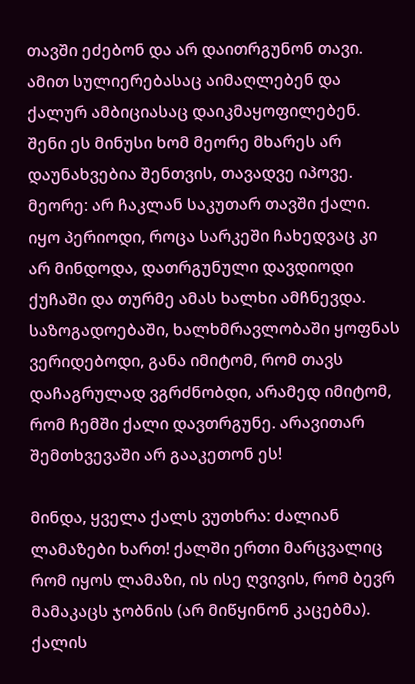თავში ეძებონ და არ დაითრგუნონ თავი. ამით სულიერებასაც აიმაღლებენ და ქალურ ამბიციასაც დაიკმაყოფილებენ. შენი ეს მინუსი ხომ მეორე მხარეს არ დაუნახვებია შენთვის, თავადვე იპოვე. მეორე: არ ჩაკლან საკუთარ თავში ქალი. იყო პერიოდი, როცა სარკეში ჩახედვაც კი არ მინდოდა, დათრგუნული დავდიოდი ქუჩაში და თურმე ამას ხალხი ამჩნევდა. საზოგადოებაში, ხალხმრავლობაში ყოფნას ვერიდებოდი, განა იმიტომ, რომ თავს დაჩაგრულად ვგრძნობდი, არამედ იმიტომ, რომ ჩემში ქალი დავთრგუნე. არავითარ შემთხვევაში არ გააკეთონ ეს!

მინდა, ყველა ქალს ვუთხრა: ძალიან ლამაზები ხართ! ქალში ერთი მარცვალიც რომ იყოს ლამაზი, ის ისე ღვივის, რომ ბევრ მამაკაცს ჯობნის (არ მიწყინონ კაცებმა). ქალის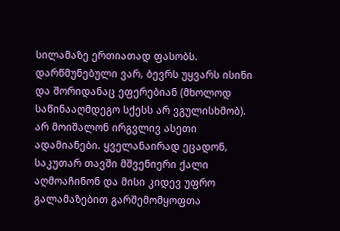სილამაზე ერთიათად ფასობს. დარწმუნებული ვარ, ბევრს უყვარს ისინი და შორიდანაც ეფერებიან (მხოლოდ საწინააღმდეგო სქესს არ ვგულისხმობ). არ მოიშალონ ირგვლივ ასეთი ადამიანები. ყველანაირად ეცადონ, საკუთარ თავში მშვენიერი ქალი აღმოაჩინონ და მისი კიდევ უფრო გალამაზებით გარშემომყოფთა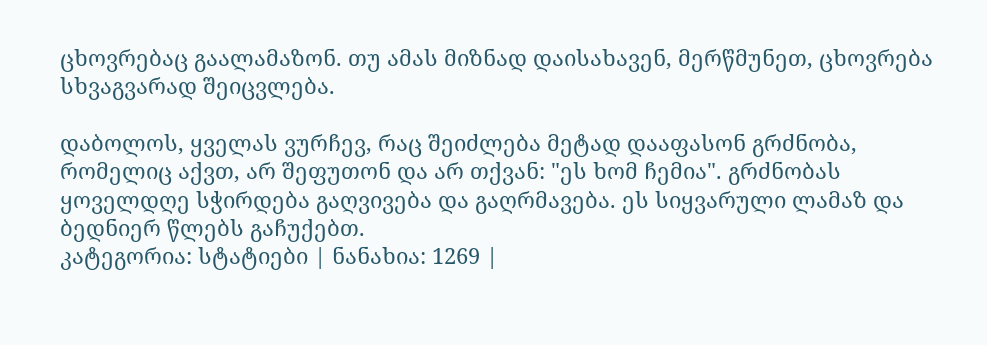ცხოვრებაც გაალამაზონ. თუ ამას მიზნად დაისახავენ, მერწმუნეთ, ცხოვრება სხვაგვარად შეიცვლება.

დაბოლოს, ყველას ვურჩევ, რაც შეიძლება მეტად დააფასონ გრძნობა, რომელიც აქვთ, არ შეფუთონ და არ თქვან: "ეს ხომ ჩემია". გრძნობას ყოველდღე სჭირდება გაღვივება და გაღრმავება. ეს სიყვარული ლამაზ და ბედნიერ წლებს გაჩუქებთ.
კატეგორია: სტატიები | ნანახია: 1269 |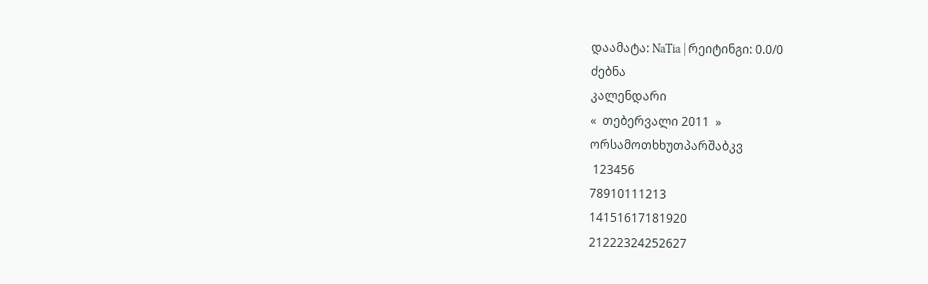დაამატა: NaTia | რეიტინგი: 0.0/0
ძებნა
კალენდარი
«  თებერვალი 2011  »
ორსამოთხხუთპარშაბკვ
 123456
78910111213
14151617181920
21222324252627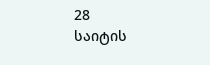28
საიტის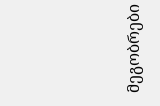მეგობრები